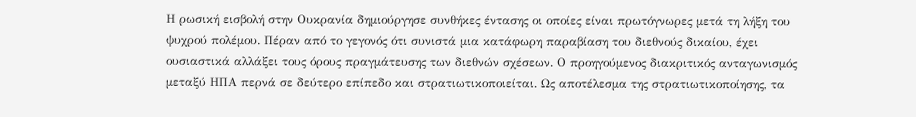Η ρωσική εισβολή στην Ουκρανία δημιούργησε συνθήκες έντασης οι οποίες είναι πρωτόγνωρες μετά τη λήξη του ψυχρού πολέμου. Πέραν από το γεγονός ότι συνιστά μια κατάφωρη παραβίαση του διεθνούς δικαίου, έχει ουσιαστικά αλλάξει τους όρους πραγμάτευσης των διεθνών σχέσεων. Ο προηγούμενος διακριτικός ανταγωνισμός μεταξύ ΗΠΑ περνά σε δεύτερο επίπεδο και στρατιωτικοποιείται. Ως αποτέλεσμα της στρατιωτικοποίησης, τα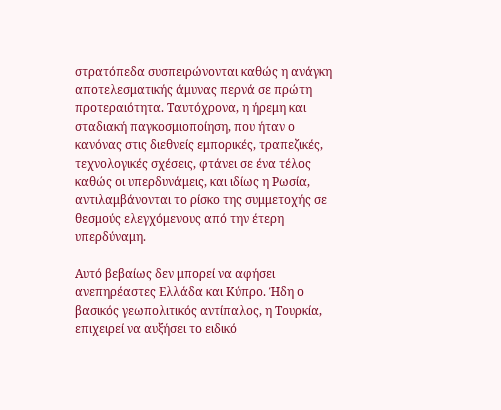στρατόπεδα συσπειρώνονται καθώς η ανάγκη αποτελεσματικής άμυνας περνά σε πρώτη προτεραιότητα. Ταυτόχρονα, η ήρεμη και σταδιακή παγκοσμιοποίηση, που ήταν ο κανόνας στις διεθνείς εμπορικές, τραπεζικές, τεχνολογικές σχέσεις, φτάνει σε ένα τέλος καθώς οι υπερδυνάμεις, και ιδίως η Ρωσία, αντιλαμβάνονται το ρίσκο της συμμετοχής σε θεσμούς ελεγχόμενους από την έτερη υπερδύναμη.

Αυτό βεβαίως δεν μπορεί να αφήσει ανεπηρέαστες Ελλάδα και Κύπρο. Ήδη ο βασικός γεωπολιτικός αντίπαλος, η Τουρκία, επιχειρεί να αυξήσει το ειδικό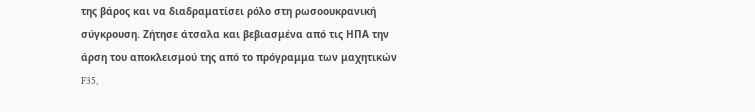της βάρος και να διαδραματίσει ρόλο στη ρωσοουκρανική σύγκρουση. Ζήτησε άτσαλα και βεβιασμένα από τις ΗΠΑ την άρση του αποκλεισμού της από το πρόγραμμα των μαχητικών F35,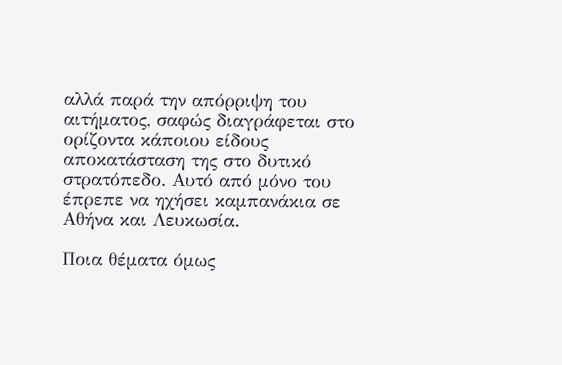αλλά παρά την απόρριψη του αιτήματος, σαφώς διαγράφεται στο ορίζοντα κάποιου είδους αποκατάσταση της στο δυτικό στρατόπεδο. Αυτό από μόνο του έπρεπε να ηχήσει καμπανάκια σε Αθήνα και Λευκωσία.

Ποια θέματα όμως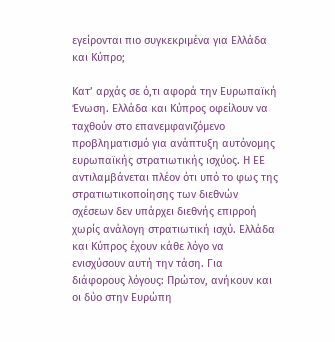εγείρονται πιο συγκεκριμένα για Ελλάδα και Κύπρο;

Κατ’ αρχάς σε ό,τι αφορά την Ευρωπαϊκή Ένωση. Ελλάδα και Κύπρος οφείλουν να ταχθούν στο επανεμφανιζόμενο προβληματισμό για ανάπτυξη αυτόνομης ευρωπαϊκής στρατιωτικής ισχύος. Η ΕΕ αντιλαμβάνεται πλέον ότι υπό το φως της στρατιωτικοποίησης των διεθνών σχέσεων δεν υπάρχει διεθνής επιρροή χωρίς ανάλογη στρατιωτική ισχύ. Ελλάδα και Κύπρος έχουν κάθε λόγο να ενισχύσουν αυτή την τάση. Για διάφορους λόγους: Πρώτον, ανήκουν και οι δύο στην Ευρώπη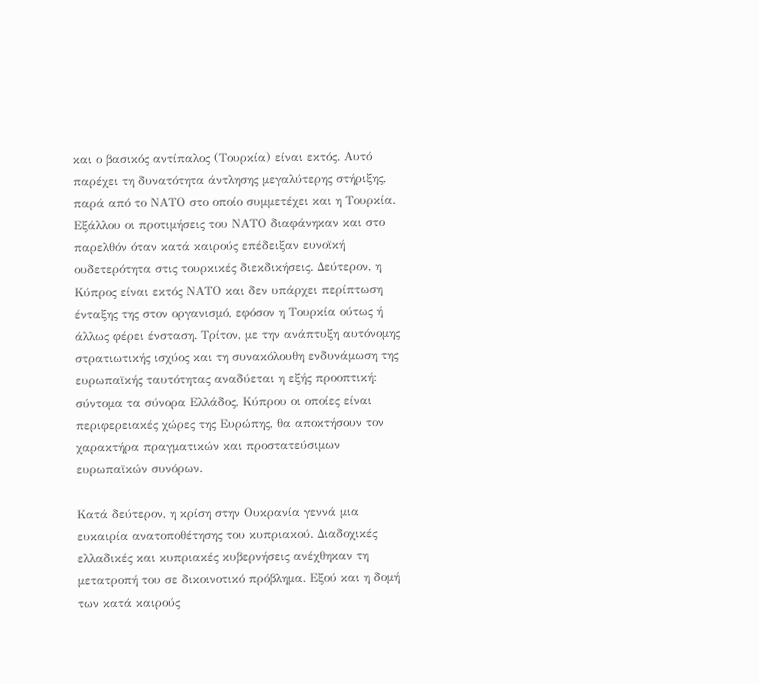και ο βασικός αντίπαλος (Τουρκία) είναι εκτός. Αυτό παρέχει τη δυνατότητα άντλησης μεγαλύτερης στήριξης, παρά από το ΝΑΤΟ στο οποίο συμμετέχει και η Τουρκία. Εξάλλου οι προτιμήσεις του ΝΑΤΟ διαφάνηκαν και στο παρελθόν όταν κατά καιρούς επέδειξαν ευνοϊκή ουδετερότητα στις τουρκικές διεκδικήσεις. Δεύτερον, η Κύπρος είναι εκτός ΝΑΤΟ και δεν υπάρχει περίπτωση ένταξης της στον οργανισμό, εφόσον η Τουρκία ούτως ή άλλως φέρει ένσταση. Τρίτον, με την ανάπτυξη αυτόνομης στρατιωτικής ισχύος και τη συνακόλουθη ενδυνάμωση της ευρωπαϊκής ταυτότητας αναδύεται η εξής προοπτική: σύντομα τα σύνορα Ελλάδος, Κύπρου οι οποίες είναι περιφερειακές χώρες της Ευρώπης, θα αποκτήσουν τον χαρακτήρα πραγματικών και προστατεύσιμων ευρωπαϊκών συνόρων.

Κατά δεύτερον, η κρίση στην Ουκρανία γεννά μια ευκαιρία ανατοποθέτησης του κυπριακού. Διαδοχικές ελλαδικές και κυπριακές κυβερνήσεις ανέχθηκαν τη μετατροπή του σε δικοινοτικό πρόβλημα. Εξού και η δομή των κατά καιρούς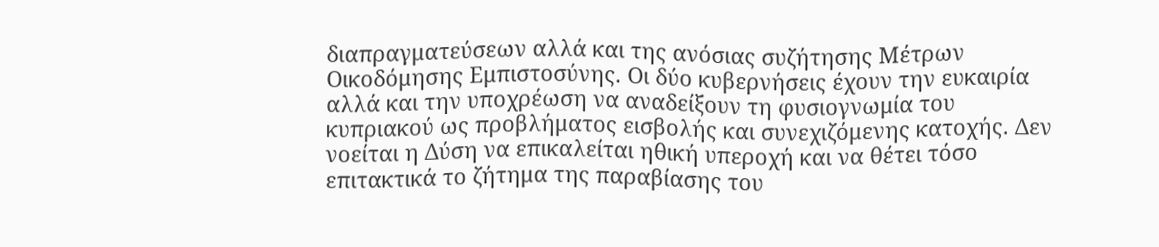διαπραγματεύσεων αλλά και της ανόσιας συζήτησης Μέτρων Οικοδόμησης Εμπιστοσύνης. Οι δύο κυβερνήσεις έχουν την ευκαιρία αλλά και την υποχρέωση να αναδείξουν τη φυσιογνωμία του κυπριακού ως προβλήματος εισβολής και συνεχιζόμενης κατοχής. Δεν νοείται η Δύση να επικαλείται ηθική υπεροχή και να θέτει τόσο επιτακτικά το ζήτημα της παραβίασης του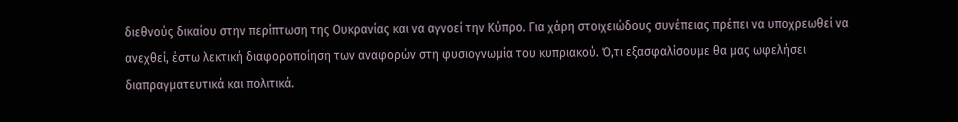διεθνούς δικαίου στην περίπτωση της Ουκρανίας και να αγνοεί την Κύπρο. Για χάρη στοιχειώδους συνέπειας πρέπει να υποχρεωθεί να ανεχθεί, έστω λεκτική διαφοροποίηση των αναφορών στη φυσιογνωμία του κυπριακού. Ό,τι εξασφαλίσουμε θα μας ωφελήσει διαπραγματευτικά και πολιτικά.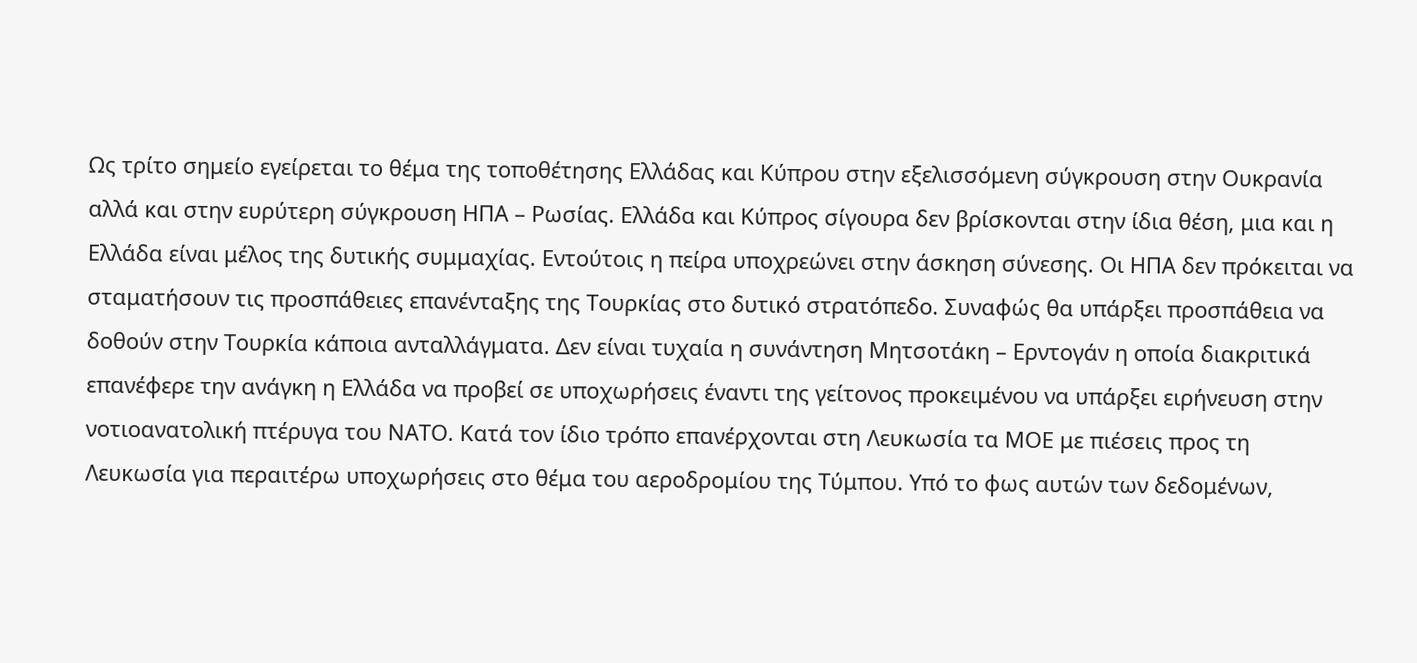Ως τρίτο σημείο εγείρεται το θέμα της τοποθέτησης Ελλάδας και Κύπρου στην εξελισσόμενη σύγκρουση στην Ουκρανία αλλά και στην ευρύτερη σύγκρουση ΗΠΑ – Ρωσίας. Ελλάδα και Κύπρος σίγουρα δεν βρίσκονται στην ίδια θέση, μια και η Ελλάδα είναι μέλος της δυτικής συμμαχίας. Εντούτοις η πείρα υποχρεώνει στην άσκηση σύνεσης. Οι ΗΠΑ δεν πρόκειται να σταματήσουν τις προσπάθειες επανένταξης της Τουρκίας στο δυτικό στρατόπεδο. Συναφώς θα υπάρξει προσπάθεια να δοθούν στην Τουρκία κάποια ανταλλάγματα. Δεν είναι τυχαία η συνάντηση Μητσοτάκη – Ερντογάν η οποία διακριτικά επανέφερε την ανάγκη η Ελλάδα να προβεί σε υποχωρήσεις έναντι της γείτονος προκειμένου να υπάρξει ειρήνευση στην νοτιοανατολική πτέρυγα του ΝΑΤΟ. Κατά τον ίδιο τρόπο επανέρχονται στη Λευκωσία τα ΜΟΕ με πιέσεις προς τη Λευκωσία για περαιτέρω υποχωρήσεις στο θέμα του αεροδρομίου της Τύμπου. Υπό το φως αυτών των δεδομένων,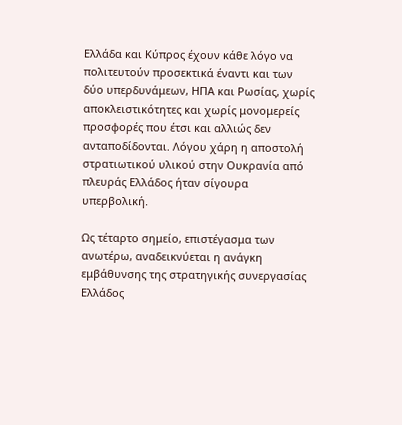Ελλάδα και Κύπρος έχουν κάθε λόγο να πολιτευτούν προσεκτικά έναντι και των δύο υπερδυνάμεων, ΗΠΑ και Ρωσίας, χωρίς αποκλειστικότητες και χωρίς μονομερείς προσφορές που έτσι και αλλιώς δεν ανταποδίδονται. Λόγου χάρη η αποστολή στρατιωτικού υλικού στην Ουκρανία από πλευράς Ελλάδος ήταν σίγουρα υπερβολική.

Ως τέταρτο σημείο, επιστέγασμα των ανωτέρω, αναδεικνύεται η ανάγκη εμβάθυνσης της στρατηγικής συνεργασίας Ελλάδος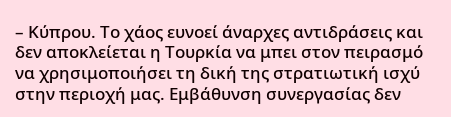– Κύπρου. Το χάος ευνοεί άναρχες αντιδράσεις και δεν αποκλείεται η Τουρκία να μπει στον πειρασμό να χρησιμοποιήσει τη δική της στρατιωτική ισχύ στην περιοχή μας. Εμβάθυνση συνεργασίας δεν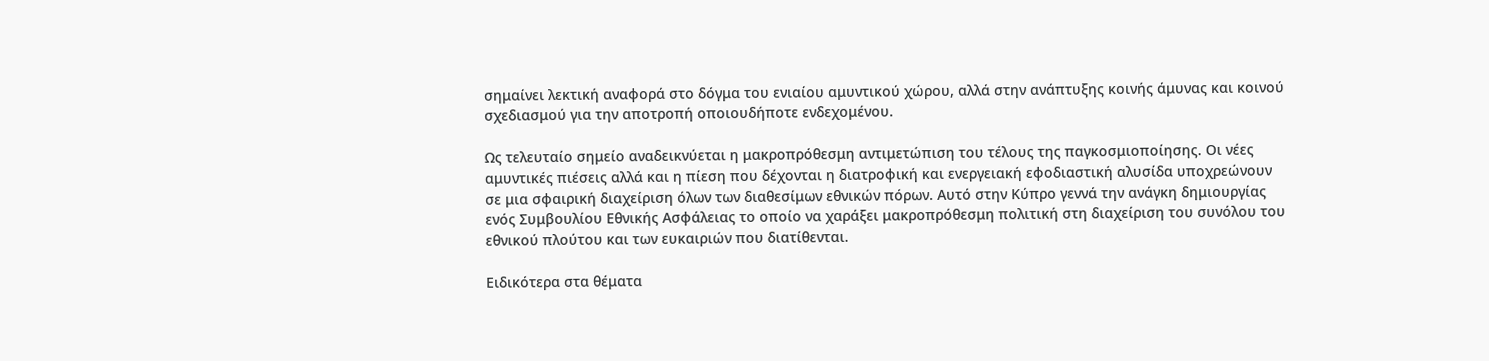σημαίνει λεκτική αναφορά στο δόγμα του ενιαίου αμυντικού χώρου, αλλά στην ανάπτυξης κοινής άμυνας και κοινού σχεδιασμού για την αποτροπή οποιουδήποτε ενδεχομένου.

Ως τελευταίο σημείο αναδεικνύεται η μακροπρόθεσμη αντιμετώπιση του τέλους της παγκοσμιοποίησης. Οι νέες αμυντικές πιέσεις αλλά και η πίεση που δέχονται η διατροφική και ενεργειακή εφοδιαστική αλυσίδα υποχρεώνουν σε μια σφαιρική διαχείριση όλων των διαθεσίμων εθνικών πόρων. Αυτό στην Κύπρο γεννά την ανάγκη δημιουργίας ενός Συμβουλίου Εθνικής Ασφάλειας το οποίο να χαράξει μακροπρόθεσμη πολιτική στη διαχείριση του συνόλου του εθνικού πλούτου και των ευκαιριών που διατίθενται.

Ειδικότερα στα θέματα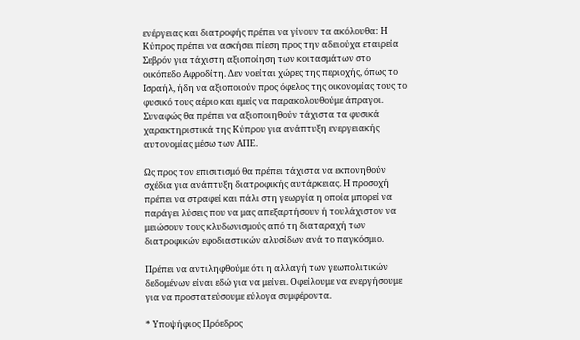ενέργειας και διατροφής πρέπει να γίνουν τα ακόλουθα: Η Κύπρος πρέπει να ασκήσει πίεση προς την αδειούχα εταιρεία Σεβρόν για τάχιστη αξιοποίηση των κοιτασμάτων στο οικόπεδο Αφροδίτη. Δεν νοείται χώρες της περιοχής, όπως το Ισραήλ, ήδη να αξιοποιούν προς όφελος της οικονομίας τους το φυσικό τους αέριο και εμείς να παρακολουθούμε άπραγοι. Συναφώς θα πρέπει να αξιοποιηθούν τάχιστα τα φυσικά χαρακτηριστικά της Κύπρου για ανάπτυξη ενεργειακής αυτονομίας μέσω των ΑΠΕ.

Ως προς τον επισιτισμό θα πρέπει τάχιστα να εκπονηθούν σχέδια για ανάπτυξη διατροφικής αυτάρκειας. Η προσοχή πρέπει να στραφεί και πάλι στη γεωργία η οποία μπορεί να παράγει λύσεις που να μας απεξαρτήσουν ή τουλάχιστον να μειώσουν τους κλυδωνισμούς από τη διαταραχή των διατροφικών εφοδιαστικών αλυσίδων ανά το παγκόσμιο.

Πρέπει να αντιληφθούμε ότι η αλλαγή των γεωπολιτικών δεδομένων είναι εδώ για να μείνει. Οφείλουμε να ενεργήσουμε για να προστατεύσουμε εύλογα συμφέροντα.

* Υποψήφιος Πρόεδρος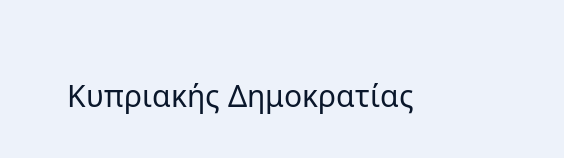Κυπριακής Δημοκρατίας